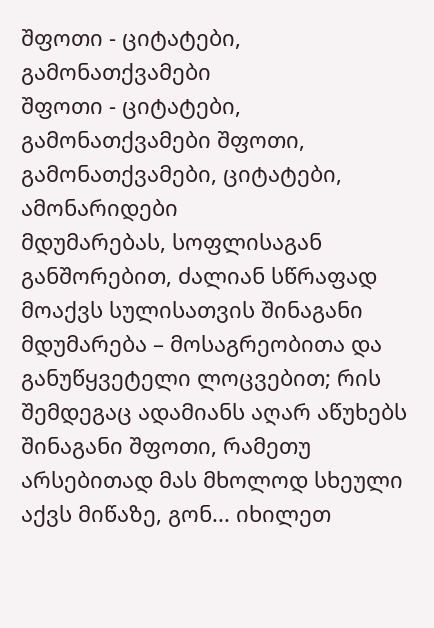შფოთი - ციტატები, გამონათქვამები
შფოთი - ციტატები, გამონათქვამები შფოთი, გამონათქვამები, ციტატები, ამონარიდები
მდუმარებას, სოფლისაგან განშორებით, ძალიან სწრაფად მოაქვს სულისათვის შინაგანი მდუმარება – მოსაგრეობითა და განუწყვეტელი ლოცვებით; რის შემდეგაც ადამიანს აღარ აწუხებს შინაგანი შფოთი, რამეთუ არსებითად მას მხოლოდ სხეული აქვს მიწაზე, გონ... იხილეთ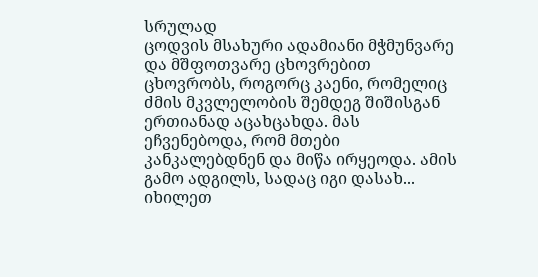სრულად
ცოდვის მსახური ადამიანი მჭმუნვარე და მშფოთვარე ცხოვრებით ცხოვრობს, როგორც კაენი, რომელიც ძმის მკვლელობის შემდეგ შიშისგან ერთიანად აცახცახდა. მას ეჩვენებოდა, რომ მთები კანკალებდნენ და მიწა ირყეოდა. ამის გამო ადგილს, სადაც იგი დასახ... იხილეთ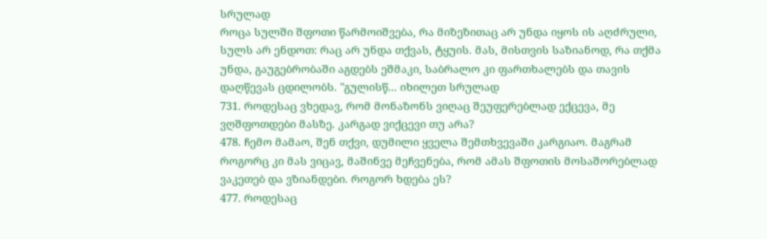სრულად
როცა სულში შფოთი წარმოიშვება, რა მიზეზითაც არ უნდა იყოს ის აღძრული, სულს არ ენდოთ: რაც არ უნდა თქვას, ტყუის. მას, მისთვის საზიანოდ, რა თქმა უნდა, გაუგებრობაში აგდებს ეშმაკი, საბრალო კი ფართხალებს და თავის დაღწევას ცდილობს. "გულისწ... იხილეთ სრულად
731. როდესაც ვხედავ, რომ მონაზონს ვიღაც შეუფერებლად ექცევა, მე ვღშფოთდები მასზე. კარგად ვიქცევი თუ არა?
478. ჩემო მამაო, შენ თქვი, დუმილი ყველა შემთხვევაში კარგიაო. მაგრამ როგორც კი მას ვიცავ, მაშინვე მეჩვენება, რომ ამას შფოთის მოსაშორებლად ვაკეთებ და ვზიანდები. როგორ ხდება ეს?
477. როდესაც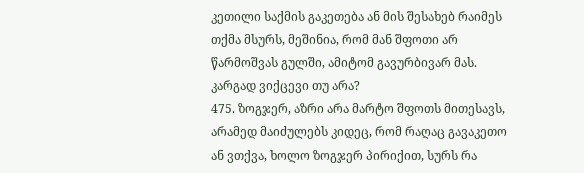კეთილი საქმის გაკეთება ან მის შესახებ რაიმეს თქმა მსურს, მეშინია, რომ მან შფოთი არ წარმოშვას გულში, ამიტომ გავურბივარ მას. კარგად ვიქცევი თუ არა?
475. ზოგჯერ, აზრი არა მარტო შფოთს მითესავს, არამედ მაიძულებს კიდეც, რომ რაღაც გავაკეთო ან ვთქვა, ხოლო ზოგჯერ პირიქით, სურს რა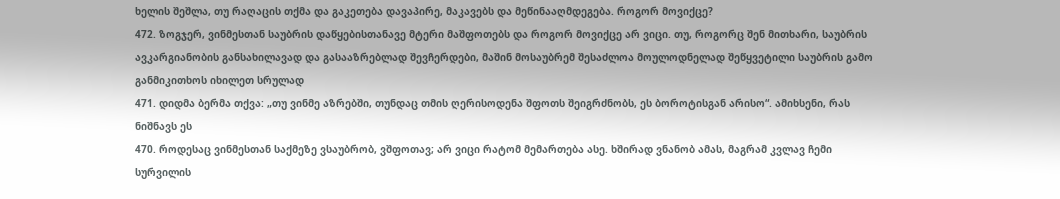ხელის შეშლა, თუ რაღაცის თქმა და გაკეთება დავაპირე, მაკავებს და მეწინააღმდეგება. როგორ მოვიქცე?
472. ზოგჯერ, ვინმესთან საუბრის დაწყებისთანავე მტერი მაშფოთებს და როგორ მოვიქცე არ ვიცი. თუ, როგორც შენ მითხარი, საუბრის ავკარგიანობის განსახილავად და გასააზრებლად შევჩერდები, მაშინ მოსაუბრემ შესაძლოა მოულოდნელად შეწყვეტილი საუბრის გამო განმიკითხოს იხილეთ სრულად
471. დიდმა ბერმა თქვა: „თუ ვინმე აზრებში, თუნდაც თმის ღერისოდენა შფოთს შეიგრძნობს, ეს ბოროტისგან არისო“. ამიხსენი, რას ნიშნავს ეს
470. როდესაც ვინმესთან საქმეზე ვსაუბრობ, ვშფოთავ; არ ვიცი რატომ მემართება ასე. ხშირად ვნანობ ამას, მაგრამ კვლავ ჩემი სურვილის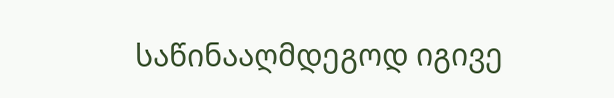საწინააღმდეგოდ იგივე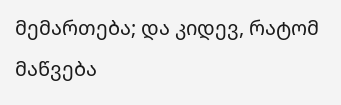მემართება; და კიდევ, რატომ მაწვება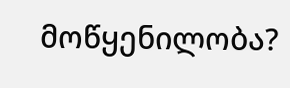მოწყენილობა?